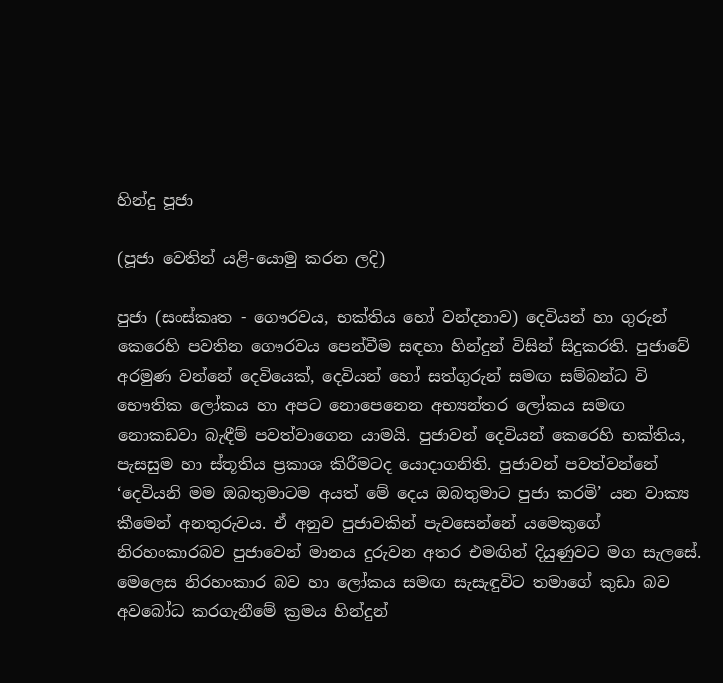හින්දු පූජා

(පූජා වෙතින් යළි-යොමු කරන ලදි)

පුජා (සංස්කෘත - ගෞරවය, භක්තිය හෝ වන්දනාව) දෙවියන් හා ගුරුන් කෙරෙහි පවතින ගෞරවය පෙන්වීම සඳහා හින්දුන් විසින් සිදුකරති. පුජාවේ අරමුණ වන්නේ දෙවියෙක්, දෙවියන් හෝ සත්ගුරුන් සමඟ සම්බන්ධ වි භෞතික ලෝකය හා අපට නොපෙනෙන අභ්‍යන්තර ලෝකය සමඟ නොකඩවා බැඳීම් පවත්වාගෙන යාමයි. පුජාවන් දෙවියන් කෙරෙහි භක්තිය, පැසසුම හා ස්තූතිය ප්‍රකාශ කිරීමටද යොදාගනිති. පුජාවන් පවත්වන්නේ ‘දෙවියනි ‍මම ඔබතුමාටම අයත් මේ දෙය ඔබතුමාට පුජා කරමි’ යන වාක්‍ය කීමෙන් අනතුරුවය. ඒ අනුව පුජාවකින් පැවසෙන්නේ යමෙකුගේ නිරහංකාරබව පුජාවෙන් මානය දුරුවන අතර එමඟින් දියුණුවට මග සැලසේ. මෙලෙස නිරහංකාර බව ‍හා ‍ලෝකය සමඟ සැසැඳුවිට තමාගේ කුඩා බව අවබෝධ කරගැනීමේ ක්‍රමය හින්දුන්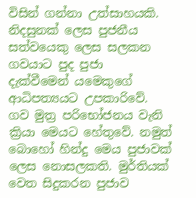විසින් ගන්නා උත්සාහයකි. නිදසුනක් ලෙස පුජනීය සත්වයෙකු ලෙස සලකන ගවයාට පුද පුජා දැක්වීමෙන් ‍යමෙකුගේ ආධිපත්‍යයට උපකාරිවේ. ගව මුත්‍ර පරිභෝජනය වැනි ක්‍රියා මෙයට හේතුවේ. නමුත් බොහෝ හින්දු මෙය පුජාවක් ලෙස නොසලකති. මුර්තියක් වෙත සිදුකරන පුජාව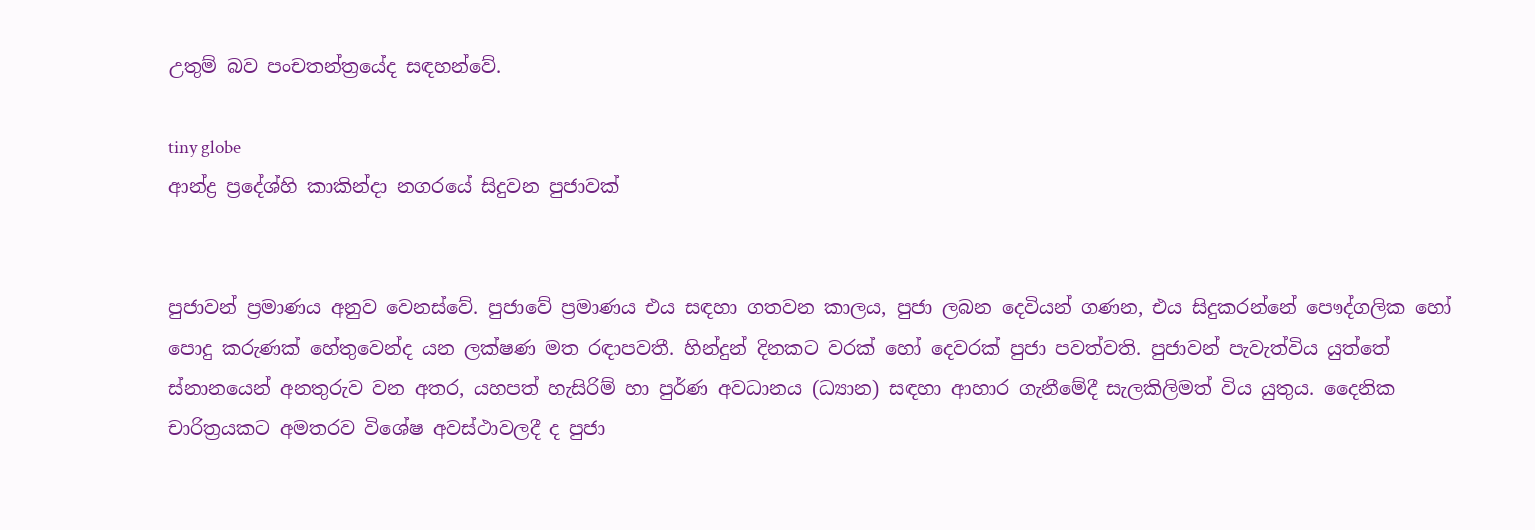උතුම් බව පංචතන්ත්‍රයේද සඳහන්වේ.

tiny globe
ආන්ද්‍ර ප්‍රදේශ්හි කාකින්දා නගරයේ සිදුවන පුජාවක්


පුජාවන් ප්‍රමාණය අනුව වෙනස්වේ. පුජාවේ ප්‍රමාණය එය සඳහා ගතවන කාලය, පුජා ලබන දෙවියන් ගණන, එය සිදුකරන්නේ පෞද්ගලික හෝ පොදු කරුණක් හේතුවෙන්ද යන ලක්ෂණ මත රඳාපවතී. හින්දුන් දිනකට වරක් හෝ දෙවරක් පුජා පවත්වති. පුජාවන් පැවැත්විය යුත්තේ ස්නානයෙන් අනතුරුව වන අතර, යහපත් හැසිරිම් හා පුර්ණ අවධානය (ධ්‍යාන) සඳහා ආහාර ගැනීමේදී සැලකිලිමත් විය යුතුය. දෛනික චාරිත්‍රයකට අමතරව විශේෂ අවස්ථාවලදී ද පුජා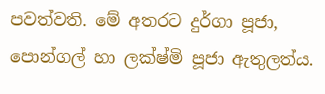පවත්වති. මේ අතරට දුර්ගා පූජා, පොන්ගල් හා ලක්ෂ්මි පූජා ඇතුලත්ය.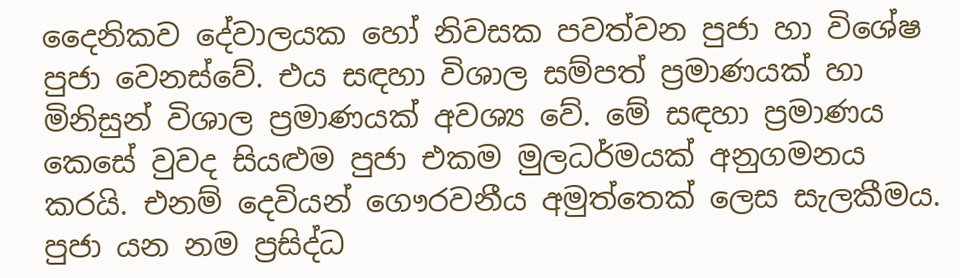දෛනිකව දේවාලයක හෝ නිවසක පවත්වන පුජා හා විශේෂ පුජා වෙනස්වේ. එය සඳහා විශාල සම්පත් ප්‍රමාණයක් හා මිනිසුන් විශාල ප්‍රමාණයක් අවශ්‍ය වේ. මේ සඳහා ප්‍රමාණය කෙසේ වුවද සියළුම පුජා එකම මුලධර්මයක් අනුගමනය කරයි. එනම් දෙවියන් ගෞරවනීය අමුත්තෙක් ලෙස සැලකීමය. පුජා යන නම ප්‍රසිද්ධ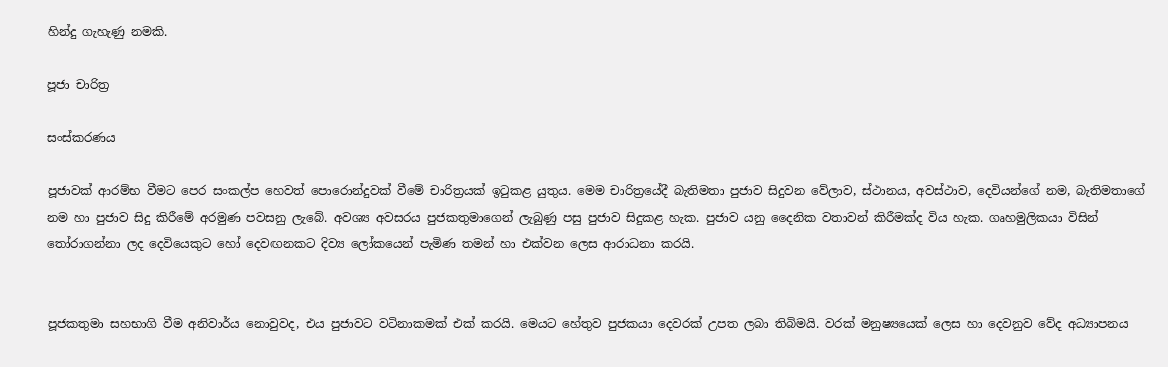හින්දු ගැහැණු නමකි.

පූජා චාරිත්‍ර

සංස්කරණය

පූජාවක් ආරම්භ වීමට පෙර සංකල්ප හෙවත් පොරොන්දුවක් වීමේ චාරිත්‍රයක් ඉටුකළ යුතුය. මෙම චාරිත්‍රයේදී බැතිමතා පුජාව සිදුවන වේලාව, ස්ථානය, අවස්ථාව, දෙවියන්ගේ නම, බැතිමතාගේ නම හා පුජාව සිදු කිරීමේ අරමුණ පවසනු ලැබේ. අවශ්‍ය අවසරය පුජකතුමාගෙන් ලැබුණු පසු පුජාව සිදුකළ හැක. පුජාව යනු දෛනික වතාවන් කිරීමක්ද විය හැක. ගෘහමුලිකයා විසින් තෝරාගන්නා ලද දෙවියෙකුට හෝ දෙවඟනකට දිව්‍ය ලෝකයෙන් පැමිණ තමන් හා එක්වන ලෙස ආරාධනා කරයි.


පූජකතුමා සහභාගි වීම අනිවාර්ය නොවුවද, එය පුජාවට වටිනාකමක් එක් කරයි. මෙයට හේතුව පුජකයා දෙවරක් උපත ලබා තිබිමයි. වරක් මනුෂ්‍යයෙක් ලෙස හා දෙවනුව වේද අධ්‍යාපනය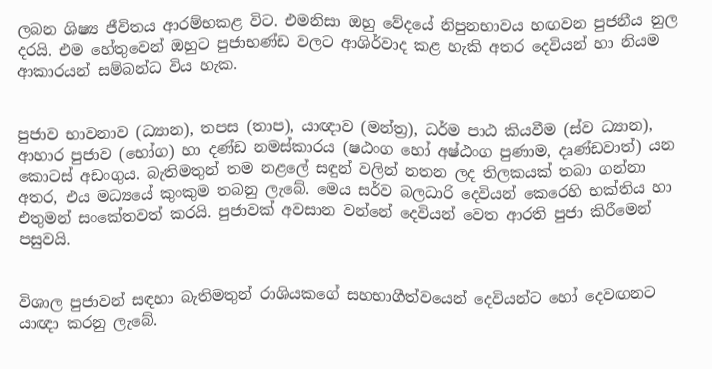ලබන ශිෂ්‍ය ජීවිතය ආරම්භකළ විට. එමනිසා ඔහු වේදයේ නිපුනභාවය හඟවන පුජනීය නුල දරයි. එම හේතුවෙන් ඔහුට පුජාභණ්ඩ වලට ආශිර්වාද කළ හැකි අතර දෙවියන් හා නියම ආකාරයන් සම්බන්ධ විය හැක.


පුජාව භාවනාව (ධ්‍යාන), තපස (තාප), යාඥාව (මන්ත්‍ර), ධර්ම පාඨ කියවීම (ස්ව ධ්‍යාන), ආහාර පුජාව ‍(භෝග) හා දණ්ඩ නමස්කාරය (ෂඨංග හෝ අෂ්ඨංග පුණාම, දෘණ්ඩවාත්) යන කොටස් අඩංගුය. බැතිමතුන් තම නළලේ සඳුන් වලින් නතන ලද තිලකයක් තබා ගන්නා අතර, එය මධ්‍යයේ කුංකුම තබනු ලැබේ. මෙය සර්ව බලධාරි දෙවියන් කෙරෙහි භක්තිය හා එතුමන් සංකේතවත් කරයි. පුජාවක් අවසාන වන්නේ දෙවියන් වෙත ආරති පුජා කිරීමෙන් පසුවයි.


විශාල පුජාවන් සඳහා බැතිමතුන් රාශියකගේ සහභාගීත්වයෙන් දෙවියන්ට හෝ දෙවඟනට යාඥා කරනු ලැබේ.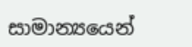සාමාන්‍යයෙන්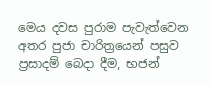මෙය දවස පුරාම පැවැත්වෙන අතර පුජා චාරිත්‍රයෙන් පසුව ප්‍රසාදම් බෙදා දීම, භජන්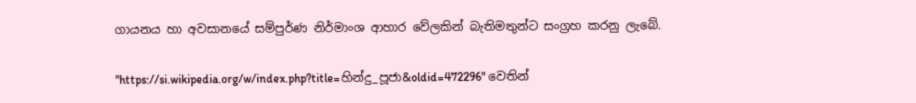ගායනය හා අවසානයේ සම්පුර්ණ නිර්මාංශ ආහාර වේලකින් බැතිමතුන්ට සංග්‍රහ කරනු ලැ‍බේ.

"https://si.wikipedia.org/w/index.php?title=හින්දු_පූජා&oldid=472296" වෙතින්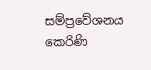සම්ප්‍රවේශනය කෙරිණි